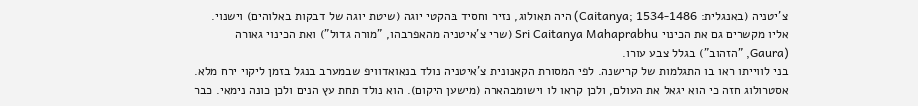צ'יטניה (באנגלית: Caitanya; 1534-1486) היה תאולוג, נזיר וחסיד בּהקטי יוגה (שיטת יוגה של דבקות באלוהים) וישנוי. אליו מקשרים גם את הכינוי Sri Caitanya Mahaprabhu (שרי צ'איטניה מהאפרבהו, "מורה גדול") ואת הכינוי גאורה (Gaura, "הזהוב") בגלל צבע עורו.
בני לווייתו ראו בו התגלמות של קרישנה. לפי המסורת הקאנונית צ'איטניה נולד בנאואדוויפ שבמערב בנגל בזמן ליקוי ירח מלא. אסטרולוג חזה כי הוא יגאל את העולם, ולכן קראו לו וישומבהארה (מישען היקום). הוא נולד תחת עץ הנים ולכן כונה נימאי. כבר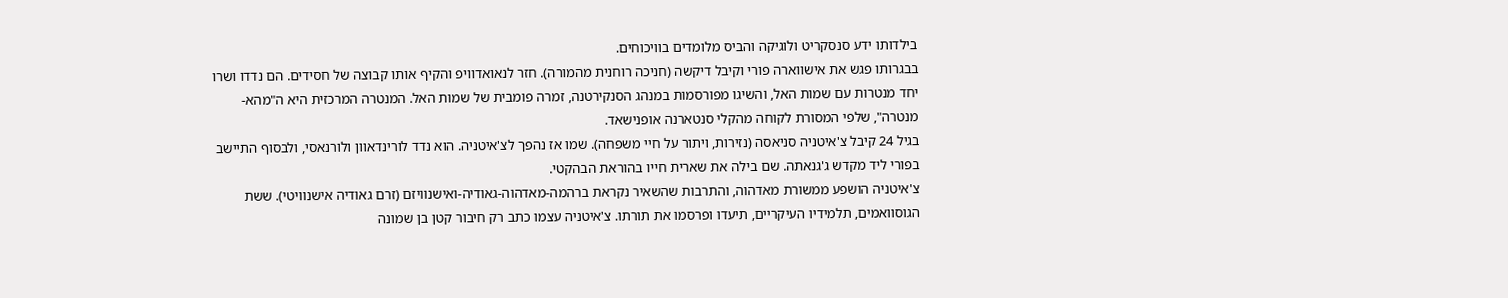בילדותו ידע סנסקריט ולוגיקה והביס מלומדים בוויכוחים.
בבגרותו פגש את אישווארה פורי וקיבל דיקשה (חניכה רוחנית מהמורה). חזר לנאואדוויפ והקיף אותו קבוצה של חסידים. הם נדדו ושרו יחד מנטרות עם שמות האל, והשיגו מפורסמות במנהג הסנקירטנה, זמרה פומבית של שמות האל. המנטרה המרכזית היא ה"מהא-מנטרה", שלפי המסורת לקוחה מהקלי סנטארנה אופנישאד.
בגיל 24 קיבל צ'איטניה סניאסה (נזירות, ויתור על חיי משפחה). שמו אז נהפך לצ'איטניה. הוא נדד לורינדאוון ולורנאסי, ולבסוף התיישב בפורי ליד מקדש ג'גנאתה. שם בילה את שארית חייו בהוראת הבהקטי.
צ'איטניה הושפע ממשורת מאדהוה, והתרבות שהשאיר נקראת ברהמה-מאדהוה-גאודיה-ואישנוויזם (זרם גאודיה אישנוויטי). ששת הגוסוואמים, תלמידיו העיקריים, תיעדו ופרסמו את תורתו. צ'איטניה עצמו כתב רק חיבור קטן בן שמונה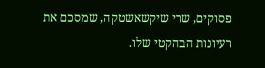פסוקים, שרי שיקשאשטקה, שמסכם את רעיונות הבהקטי שלו.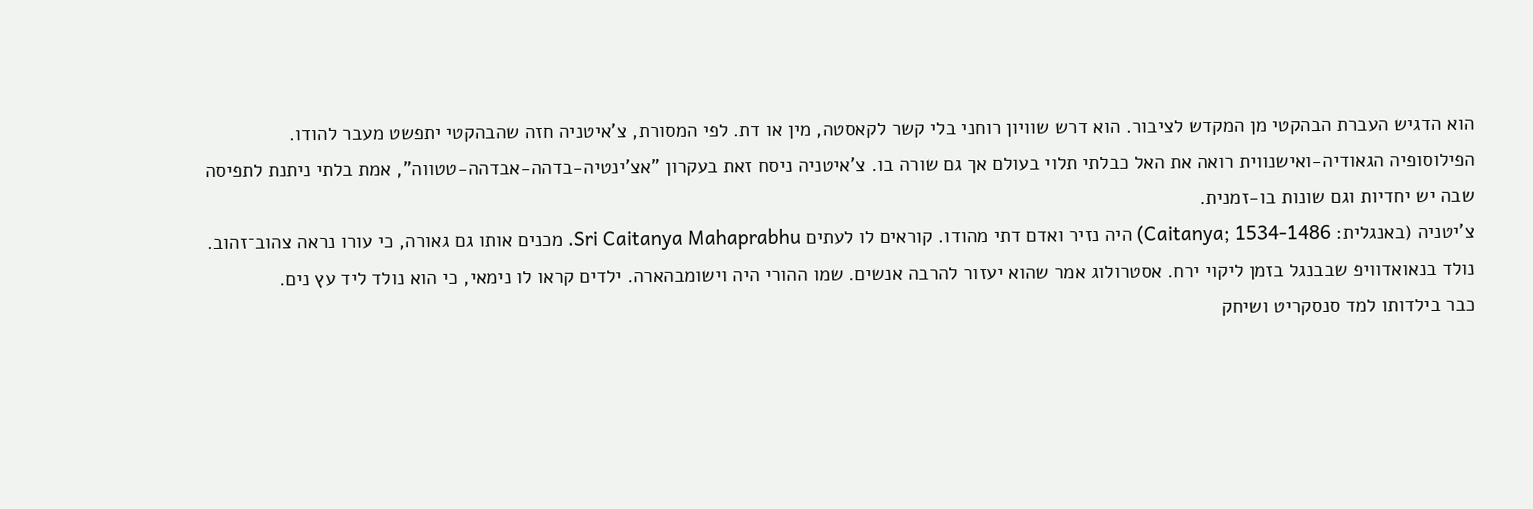הוא הדגיש העברת הבהקטי מן המקדש לציבור. הוא דרש שוויון רוחני בלי קשר לקאסטה, מין או דת. לפי המסורת, צ'איטניה חזה שהבהקטי יתפשט מעבר להודו.
הפילוסופיה הגאודיה-ואישנווית רואה את האל כבלתי תלוי בעולם אך גם שורה בו. צ'איטניה ניסח זאת בעקרון "אצ'ינטיה-בדהה-אבדהה-טטווה", אמת בלתי ניתנת לתפיסה שבה יש יחדיות וגם שונות בו-זמנית.
צ'יטניה (באנגלית: Caitanya; 1534-1486) היה נזיר ואדם דתי מהודו. קוראים לו לעתים Sri Caitanya Mahaprabhu. מכנים אותו גם גאורה, כי עורו נראה צהוב־זהוב.
נולד בנאואדוויפ שבבנגל בזמן ליקוי ירח. אסטרולוג אמר שהוא יעזור להרבה אנשים. שמו ההורי היה וישומבהארה. ילדים קראו לו נימאי, כי הוא נולד ליד עץ נים.
כבר בילדותו למד סנסקריט ושיחק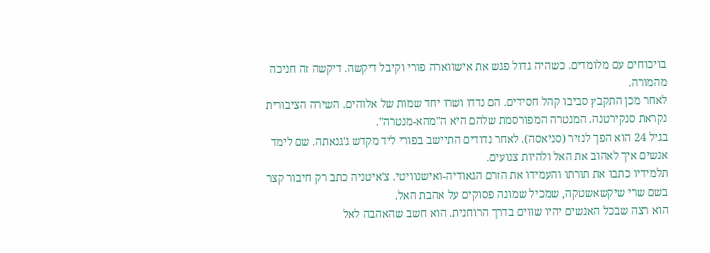בויכוחים עם מלומדים. כשהיה גדול פגש את אישווארה פורי וקיבל דיקשה. דיקשה זה חניכה מהמורה.
לאחר מכן התקבץ סביבו קהל חסידים. הם נדדו ושרו יחד שמות של אלוהים. השירה הציבורית נקראת סנקירטנה. המנטרה המפורסמת שלהם היא ה"מהא-מנטרה".
בגיל 24 הוא הפך לנזיר (סניאסה). לאחר נדודים התיישב בפורי ליד מקדש ג'גנאתה. שם לימד אנשים איך לאהוב את האל ולהיות צנועים.
תלמידיו כתבו את תורתו והעמידו את הזרם הגאודיה-ואישנוויטי. צ'איטניה כתב רק חיבור קצר בשם שרי שיקשאשטקה, שמכיל שמונה פסוקים על אהבת האל.
הוא רצה שבכל האנשים יהיו שווים בדרך הרוחנית. הוא חשב שהאהבה לאל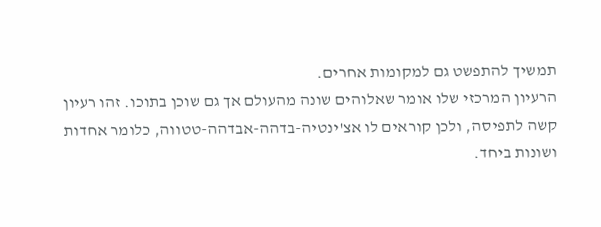תמשיך להתפשט גם למקומות אחרים.
הרעיון המרכזי שלו אומר שאלוהים שונה מהעולם אך גם שוכן בתוכו. זהו רעיון קשה לתפיסה, ולכן קוראים לו אצ'ינטיה-בדהה-אבדהה-טטווה, כלומר אחדות ושונות ביחד.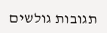תגובות גולשים